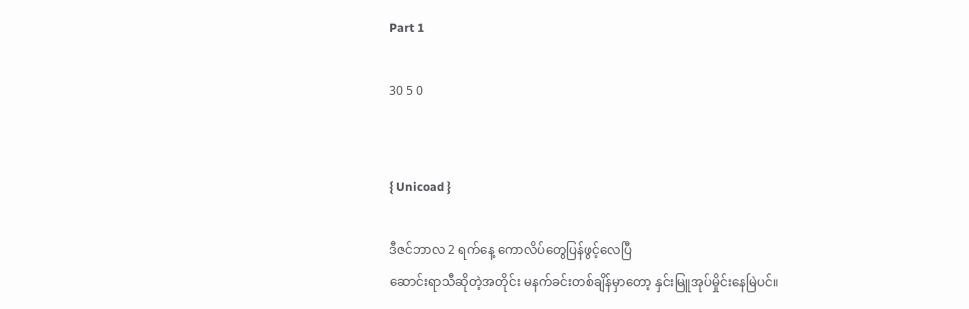Part 1

30 5 0


{ Unicoad }

ဒီဇင်ဘာလ 2 ရက်နေ့ ကောလိပ်တွေပြန်ဖွင့်လေပြီ
ဆောင်းရာသီဆိုတဲ့အတိုင်း မနက်ခင်းတစ်ချိန်မှာတော့ နှင်းမြူအုပ်မှိုင်းနေမြဲပင်။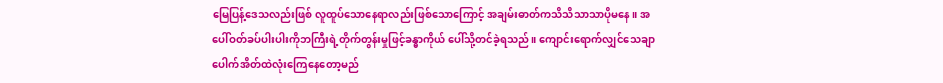မြေပြန့်ဒေသလည်းဖြစ် လူထူပ်သောနေရာလည်းဖြစ်သောကြောင့် အချမ်းဓာတ်ကသိသိသာသာပိုမနေ။ အပေါ်ဝတ်ခပ်ပါးပါးကိုဘကြီးရဲ့တိုက်တွန်းမှုဖြင့်ခန္ဓာကိုယ် ပေါ်သို့တင်ခဲ့ရသည်။ ကျောင်းရောက်လျှင်သေချာပေါက်အိတ်ထဲလုံးကြေနေတော့မည်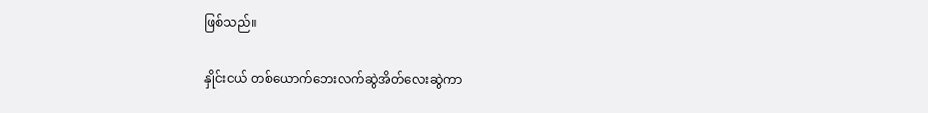ဖြစ်သည်။

နှိုင်းငယ် တစ်ယောက်ဘေးလက်ဆွဲအိတ်လေးဆွဲကာ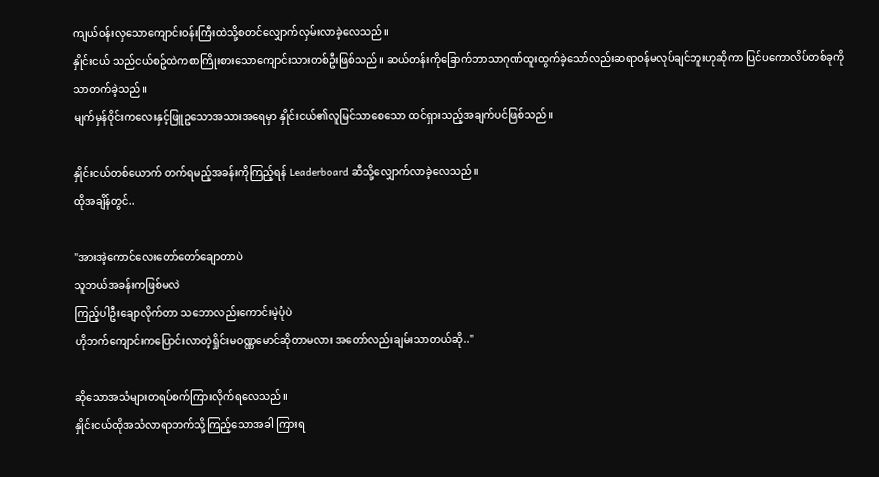ကျယ်ဝန်းလှသောကျောင်းဝန်းကြီးထဲသို့စတင်လျှောက်လှမ်းလာခဲ့လေသည်။
နှိုင်းငယ် သည်ငယ်စဥ်ထဲကစာကြိုးစားသောကျောင်းသားတစ်ဦးဖြစ်သည်။ ဆယ်တန်းကိုခြောက်ဘာသာဂုဏ်ထူးထွက်ခဲ့သော်လည်းဆရာဝန်မလုပ်ချင်ဘူးဟုဆိုကာ ပြင်ပကောလိပ်တစ်ခုကိုသာတက်ခဲ့သည်။
မျက်မှန်ဝိုင်းကလေးနှင့်ဖြူဥသောအသားအရေမှာ နှိုင်းငယ်၏လူမြင်သာစေသော ထင်ရှားသည့်အချက်ပင်ဖြစ်သည်။

နှိုင်းငယ်တစ်ယောက် တက်ရမည့်အခန်းကိုကြည့်ရန် Leaderboard ဆီသို့လျှောက်လာခဲ့လေသည်။
ထိုအချိန်တွင်..

"အားအဲ့ကောင်လေးတော်တော်ချောတာပဲ
သူဘယ်အခန်းကဖြစ်မလဲ
ကြည့်ပါဦးချောလိုက်တာ သဘောလည်းကောင်းမဲ့ပုံပဲ
ဟိုဘက်ကျောင်းကပြောင်းလာတဲ့ရှိုင်းမဝဏ္ဏမောင်ဆိုတာမလား အတော်လည်းချမ်းသာတယ်ဆို.."

ဆိုသောအသံများတရပ်စက်ကြားလိုက်ရလေသည်။
နှိုင်းငယ်ထိုအသံလာရာဘက်သို့ကြည့်သောအခါ ကြားရ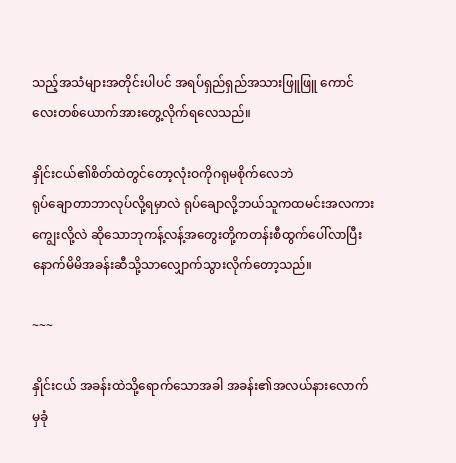သည့်အသံများအတိုင်းပါပင် အရပ်ရှည်ရှည်အသားဖြူဖြူ ကောင်လေးတစ်ယောက်အားတွေ့လိုက်ရလေသည်။

နှိုင်းငယ်၏စိတ်ထဲတွင်တော့လုံးဝကိုဂရုမစိုက်လေဘဲ
ရုပ်ချောတာဘာလုပ်လို့ရမှာလဲ ရုပ်ချောလို့ဘယ်သူကထမင်းအလကားကျွေးလို့လဲ ဆိုသောဘုကန့်လန့်အတွေးတို့ကတန်းစီထွက်ပေါ်လာပြီးနောက်မိမိအခန်းဆီသို့သာလျှောက်သွားလိုက်တော့သည်။

~~~

နှိုင်းငယ် အခန်းထဲသို့ရောက်သောအခါ အခန်း၏အလယ်နားလောက်မှခုံ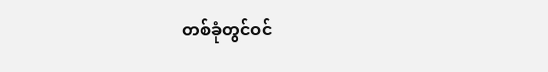တစ်ခုံတွင်ဝင်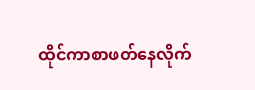ထိုင်ကာစာဖတ်နေလိုက်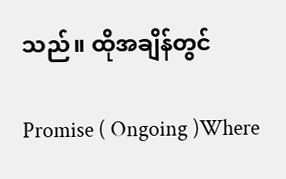သည်။ ထိုအချိန်တွင်

Promise ( Ongoing )Where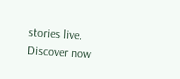stories live. Discover now